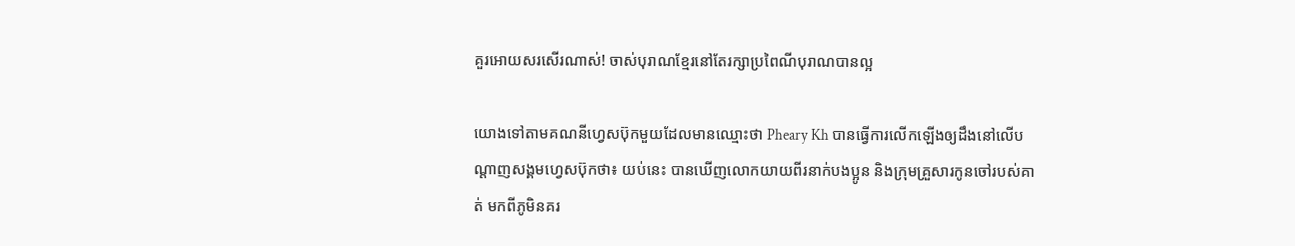គួរអោយសរសើរណាស់! ចាស់បុរាណខ្មែរនៅតែរក្សាប្រពៃណីបុរាណបានល្អ

យោងទៅតាមគណនីហ្វេសប៊ុកមួយដែលមានឈ្មោះថា Pheary Kh បានធ្វើការលើកឡើងឲ្យដឹងនៅលើបណ្តាញសង្គមហ្វេសប៊ុកថា៖ យប់នេះ បានឃេីញលោកយាយពីរនាក់បងប្អូន និងក្រុមគ្រួសារកូនចៅរបស់គាត់ មកពីភូមិនគរ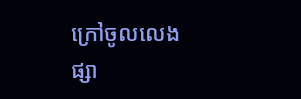ក្រៅចូលលេងផ្សា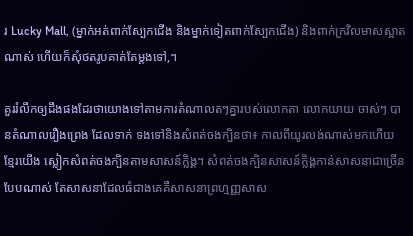រ Lucky Mall, (ម្នាក់អត់ពាក់ស្បែកជេីង និងម្នាក់ទៀតពាក់ស្បែកជេីង) និងពាក់ក្រវិលមាសស្អាតណាស់ ហេីយក៏សុំថតរូបគាត់តែម្តងទៅ,។

គួររំលឹកឲ្យដឹងផងដែរថាយោងទៅតាមការតំណាលតៗគ្នារបស់លោកតា លោកយាយ ចាស់ៗ បានតំណាលរឿងព្រេង ដែលទាក់ ទងទៅនិងសំពត់ចងក្បិនថា៖ កាលពីយូរលង់ណាស់មកហើយ ខ្មែរយើង ស្លៀកសំពត់ចងក្បិនតាមសាសន៍ក្លិង្គ។ សំពត់ចងក្បិនសាសន៍ក្លិង្គកាន់សាសនាជាច្រើនបែបណាស់ តែសាសនាដែលធំជាងគេគឺសាសនាព្រហ្មញ្ញសាស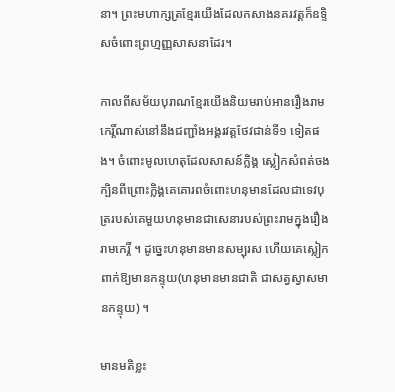នា។ ព្រះមហាក្សត្រខ្មែរយើងដែលកសាងនគរវត្ដក៏ឧទ្ទិសចំពោះព្រហ្មញ្ញសាសនាដែរ។

កាលពីសម័យបុរាណខ្មែរយើងនិយមរាប់អានរឿងរាមកេរ្តិ៍ណាស់នៅនឹងជញ្ជាំងអង្គរវត្ដថែវជាន់ទី១ ទៀតផង។ ចំពោះមូលហេតុដែលសាសន៍ក្លិង្គ ស្លៀកសំពត់ចងក្បិនពីព្រោះក្លិង្គគេគោរពចំពោះហនុមានដែលជាទេវបុត្ររបស់គេមួយហនុមានជាសេនារបស់ព្រះរាមក្នុងរឿងរាមកេរ្តិ៍ ។ ដូច្នេះហនុមានមានសម្បុរស ហើយគេស្លៀកពាក់ឱ្យមានកន្ទុយ(ហនុមានមានជាតិ ជាសត្វស្វាសមានកន្ទុយ) ។

មានមតិខ្លះ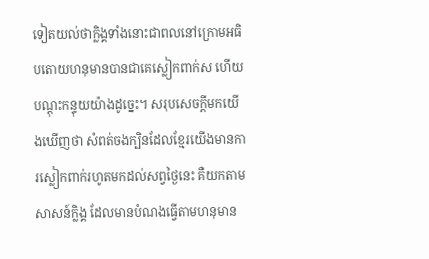ទៀតយល់ថាក្លិង្គទាំងនោះជាពលនៅក្រោមអធិបតោយហនុមានបានជាគេស្លៀកពាក់ស ហើយបណ្ដុះកន្ទុយយ៉ាងដូច្នេះ។ សរុបសេចក្ដីមកយើងឃើញថា សំពត់ចងក្បិនដែលខ្មែរយើងមានការស្លៀកពាក់រហូតមកដល់សព្វថ្ងៃនេះ គឺយកតាមសាសន៍ក្លិង្គ ដែលមានបំណងធ្វើតាមហនុមាន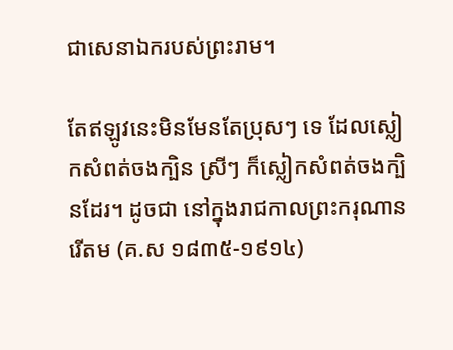ជាសេនាឯករបស់ព្រះរាម។

តែឥឡូវនេះមិនមែនតែប្រុសៗ ទេ ដែលស្លៀកសំពត់ចងក្បិន ស្រីៗ ក៏ស្លៀកសំពត់ចងក្បិនដែរ។ ដូចជា នៅក្នុងរាជកាលព្រះករុណានរើតម (គ.ស ១៨៣៥-១៩១៤)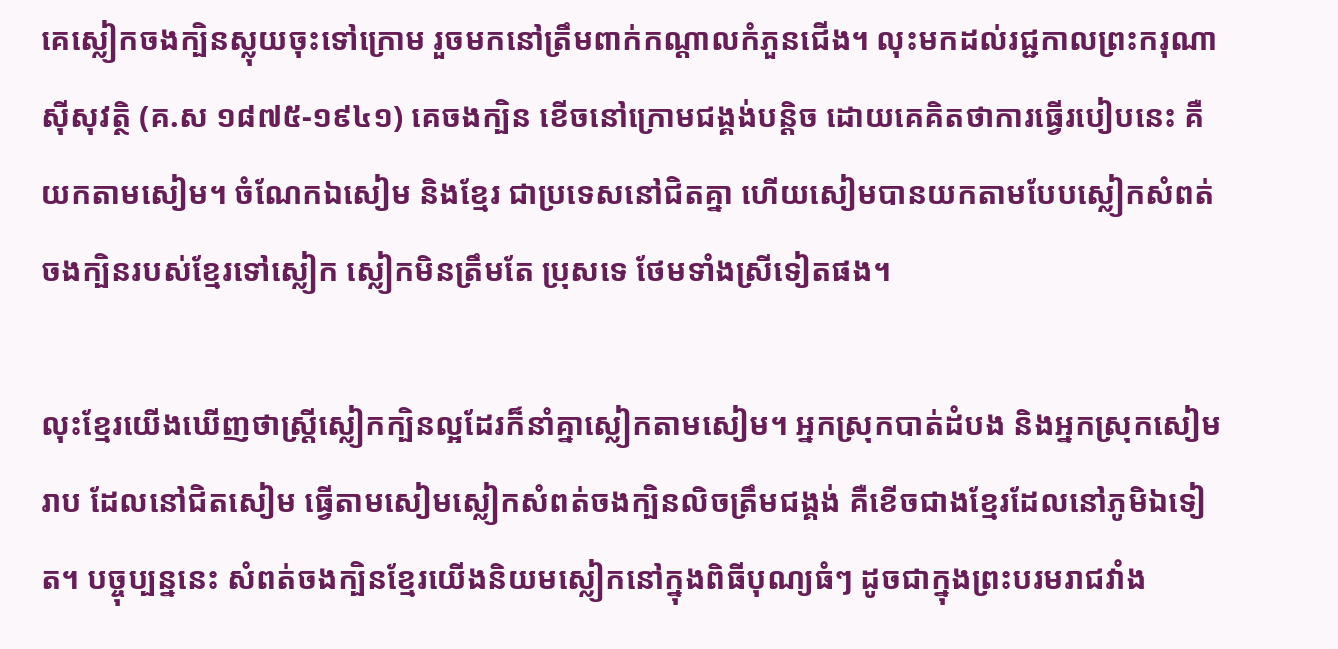គេស្លៀកចងក្បិនស្លុយចុះទៅក្រោម រួចមកនៅត្រឹមពាក់កណ្ដាលកំភួនជើង។ លុះមកដល់រជ្ជកាលព្រះករុណា ស៊ីសុវត្ថិ (គ.ស ១៨៧៥-១៩៤១) គេចងក្បិន ខើចនៅក្រោមជង្គង់បន្តិច ដោយគេគិតថាការធ្វើរបៀបនេះ គឺយកតាមសៀម។ ចំណែកឯសៀម និងខ្មែរ ជាប្រទេសនៅជិតគ្នា ហើយសៀមបានយកតាមបែបស្លៀកសំពត់ចងក្បិនរបស់ខ្មែរទៅស្លៀក ស្លៀកមិនត្រឹមតែ ប្រុសទេ ថែមទាំងស្រីទៀតផង។

លុះខ្មែរយើងឃើញថាស្ត្រីស្លៀកក្បិនល្អដែរក៏នាំគ្នាស្លៀកតាមសៀម។ អ្នកស្រុកបាត់ដំបង និងអ្នកស្រុកសៀមរាប ដែលនៅជិតសៀម ធ្វើតាមសៀមស្លៀកសំពត់ចងក្បិនលិចត្រឹមជង្គង់ គឺខើចជាងខ្មែរដែលនៅភូមិឯទៀត។ បច្ចុប្បន្ននេះ សំពត់ចងក្បិនខ្មែរយើងនិយមស្លៀកនៅក្នុងពិធីបុណ្យធំៗ ដូចជាក្នុងព្រះបរមរាជវាំង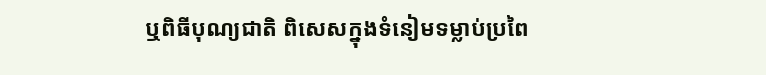ឬពិធីបុណ្យជាតិ ពិសេសក្នុងទំនៀមទម្លាប់ប្រពៃ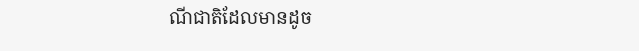ណីជាតិដែលមានដូច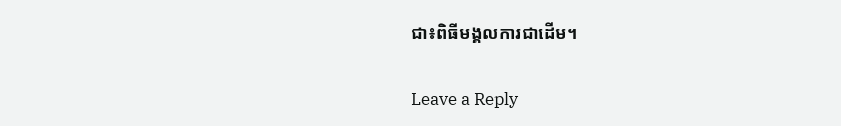ជា៖ពិធីមង្គលការជាដើម។

Leave a Reply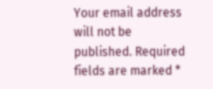Your email address will not be published. Required fields are marked *